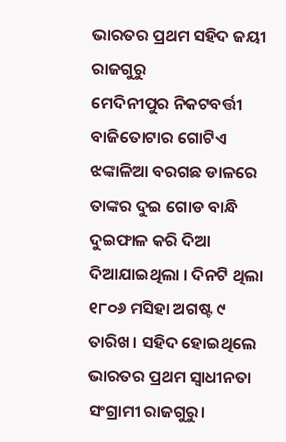ଭାରତର ପ୍ରଥମ ସହିଦ ଜୟୀ ରାଜଗୁରୁ
ମେଦିନୀପୁର ନିକଟବର୍ତ୍ତୀ ବାଜିତୋଟାର ଗୋଟିଏ ଝଙ୍କାଳିଆ ବରଗଛ ଡାଳରେ ତାଙ୍କର ଦୁଇ ଗୋଡ ବାନ୍ଧି ଦୁଇଫାଳ କରି ଦିଆ ଦିଆଯାଇଥିଲା । ଦିନଟି ଥିଲା ୧୮୦୬ ମସିହା ଅଗଷ୍ଟ ୯ ତାରିଖ। ସହିଦ ହୋଇଥିଲେ ଭାରତର ପ୍ରଥମ ସ୍ୱାଧୀନତା ସଂଗ୍ରାମୀ ରାଜଗୁରୁ।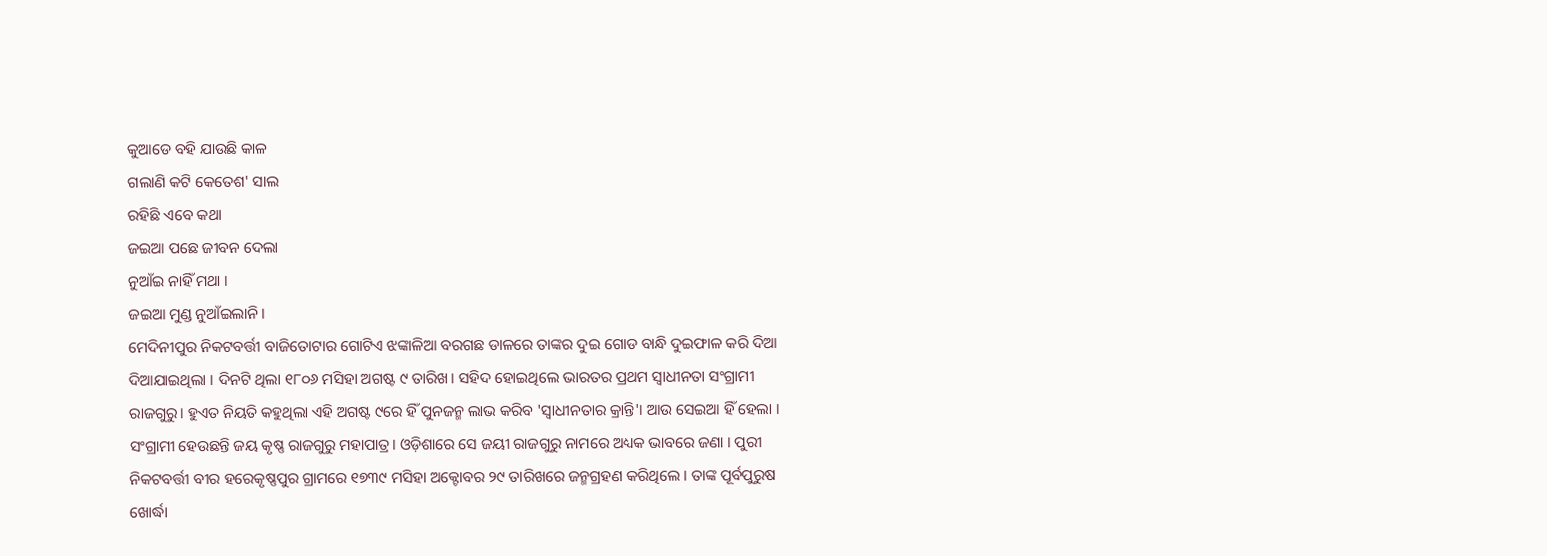କୁଆଡେ ବହି ଯାଉଛି କାଳ
ଗଲାଣି କଟି କେତେଶ' ସାଲ
ରହିଛି ଏବେ କଥା
ଜଇଆ ପଛେ ଜୀବନ ଦେଲା
ନୁଆଁଇ ନାହିଁ ମଥା ।
ଜଇଆ ମୁଣ୍ଡ ନୁଆଁଇଲାନି।
ମେଦିନୀପୁର ନିକଟବର୍ତ୍ତୀ ବାଜିତୋଟାର ଗୋଟିଏ ଝଙ୍କାଳିଆ ବରଗଛ ଡାଳରେ ତାଙ୍କର ଦୁଇ ଗୋଡ ବାନ୍ଧି ଦୁଇଫାଳ କରି ଦିଆ ଦିଆଯାଇଥିଲା । ଦିନଟି ଥିଲା ୧୮୦୬ ମସିହା ଅଗଷ୍ଟ ୯ ତାରିଖ। ସହିଦ ହୋଇଥିଲେ ଭାରତର ପ୍ରଥମ ସ୍ୱାଧୀନତା ସଂଗ୍ରାମୀ ରାଜଗୁରୁ। ହୁଏତ ନିୟତି କହୁଥିଲା ଏହି ଅଗଷ୍ଟ ୯ରେ ହିଁ ପୁନଜନ୍ମ ଲାଭ କରିବ 'ସ୍ୱାଧୀନତାର କ୍ରାନ୍ତି'। ଆଉ ସେଇଆ ହିଁ ହେଲା ।
ସଂଗ୍ରାମୀ ହେଉଛନ୍ତି ଜୟ କୃଷ୍ଣ ରାଜଗୁରୁ ମହାପାତ୍ର। ଓଡ଼ିଶାରେ ସେ ଜୟୀ ରାଜଗୁରୁ ନାମରେ ଅଧ୍ୟକ ଭାବରେ ଜଣା । ପୁରୀ ନିକଟବର୍ତ୍ତୀ ବୀର ହରେକୃଷ୍ଣପୁର ଗ୍ରାମରେ ୧୭୩୯ ମସିହା ଅକ୍ଟୋବର ୨୯ ତାରିଖରେ ଜନ୍ମଗ୍ରହଣ କରିଥିଲେ । ତାଙ୍କ ପୂର୍ବପୁରୁଷ ଖୋର୍ଦ୍ଧା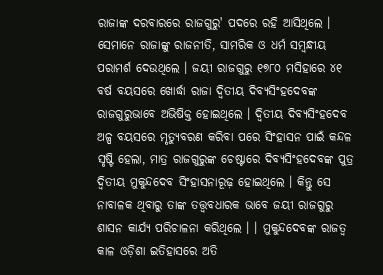ରାଜାଙ୍କ ଦରବାରରେ ରାଜଗୁରୁ' ପଦରେ ରହି ଆସିଥିଲେ । ସେମାନେ ରାଜାଙ୍କୁ ରାଜନୀତି, ସାମରିକ ଓ ଧର୍ମ ସମ୍ବନ୍ଧୀୟ ପରାମର୍ଶ ଦେଉଥିଲେ । ଜୟୀ ରାଜଗୁରୁ ୧୭୮୦ ମସିହାରେ ୪୧ ବର୍ଷ ବୟସରେ ଖୋର୍ଦ୍ଧା ରାଜା ଦ୍ବିତୀୟ ଦିବ୍ୟସିଂହଦେବଙ୍କ ରାଜଗୁରୁଭାବେ ଅଭିଷିକ୍ତ ହୋଇଥିଲେ । ଦ୍ବିତୀୟ ଦିବ୍ୟସିଂହଦେବ ଅଳ୍ପ ବୟସରେ ମୃତ୍ୟୁବରଣ କରିବା ପରେ ସିଂହାସନ ପାଇଁ କନ୍ଦଳ ସୃଷ୍ଟି ହେଲା, ମାତ୍ର ରାଜଗୁରୁଙ୍କ ଚେଷ୍ଟାରେ ଦିବ୍ୟସିଂହଦେବଙ୍କ ପୁତ୍ର ଦ୍ବିତୀୟ ମୁକୁନ୍ଦଦେବ ସିଂହାସନାରୂଢ଼ ହୋଇଥିଲେ । କିନ୍ତୁ ସେ ନାବାଳକ ଥିବାରୁ ତାଙ୍କ ତତ୍ତ୍ୱବଧାରକ ଭାବେ ଜୟୀ ରାଜଗୁରୁ ଶାସନ କାର୍ଯ୍ୟ ପରିଚାଳନା କରିଥିଲେ । । ମୁକୁନ୍ଦଦେବଙ୍କ ରାଜତ୍ଵ କାଳ ଓଡ଼ିଶା ଇତିହାସରେ ଅତି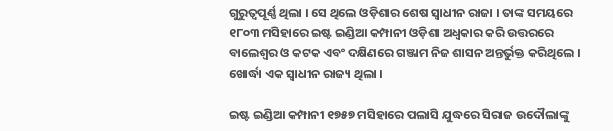ଗୁରୁତ୍ଵପୂର୍ଣ୍ଣ ଥିଲା । ସେ ଥିଲେ ଓଡ଼ିଶାର ଶେଷ ସ୍ଵାଧୀନ ରାଜା । ତାଙ୍କ ସମୟରେ ୧୮୦୩ ମସିହାରେ ଇଷ୍ଟ ଇଣ୍ଡିଆ କମ୍ପାନୀ ଓଡ଼ିଶା ଅଧ୍ବକାର କରି ଉତ୍ତରରେ ବାଲେଶ୍ବର ଓ କଟକ ଏବଂ ଦକ୍ଷିଣରେ ଗଞ୍ଜାମ ନିଜ ଶାସନ ଅନ୍ତର୍ଭୁକ୍ତ କରିଥିଲେ । ଖୋର୍ଦ୍ଧା ଏକ ସ୍ଵାଧୀନ ରାଜ୍ୟ ଥିଲା ।

ଇଷ୍ଟ ଇଣ୍ଡିଆ କମ୍ପାନୀ ୧୭୫୭ ମସିହାରେ ପଲାସି ଯୁଦ୍ଧରେ ସିରାଜ ଉଦୌଲାଙ୍କୁ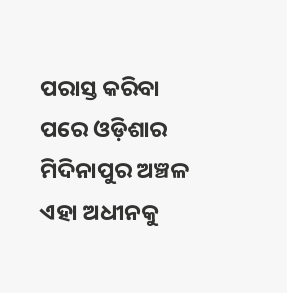ପରାସ୍ତ କରିବା ପରେ ଓଡ଼ିଶାର ମିଦିନାପୁର ଅଞ୍ଚଳ ଏହା ଅଧୀନକୁ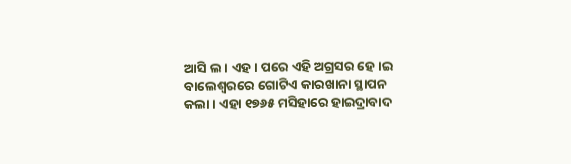ଆସି ଲ। ଏହ। ପରେ ଏହି ଅଗ୍ରସର ହେ।ଇ ବାଲେଶ୍ୱରରେ ଗୋଟିଏ କାରଖାନା ସ୍ଥାପନ କଲା । ଏହା ୧୭୬୫ ମସିହାରେ ହାଇଦ୍ରାବାଦ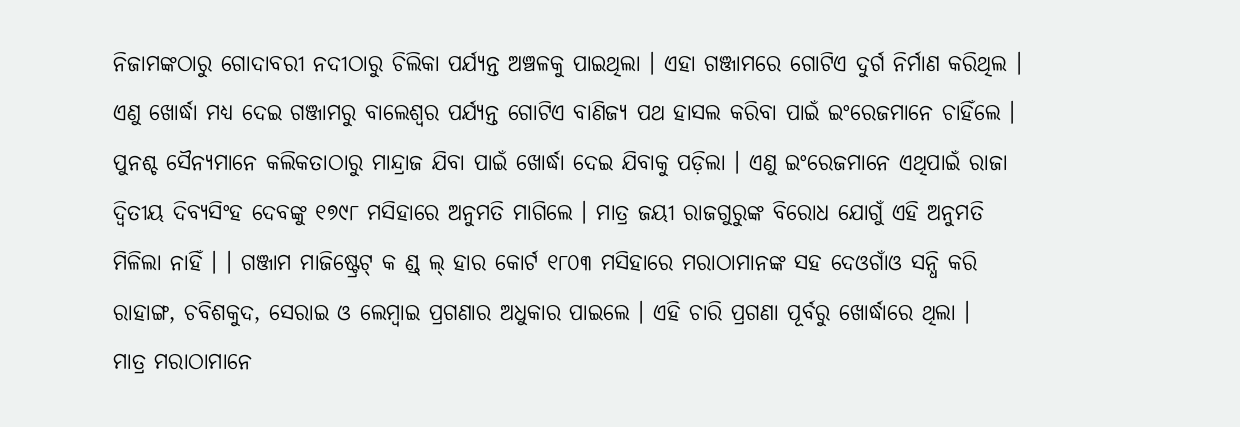ନିଜାମଙ୍କଠାରୁ ଗୋଦାବରୀ ନଦୀଠାରୁ ଚିଲିକା ପର୍ଯ୍ୟନ୍ତ ଅଞ୍ଚଳକୁ ପାଇଥିଲା । ଏହା ଗଞ୍ଜାମରେ ଗୋଟିଏ ଦୁର୍ଗ ନିର୍ମାଣ କରିଥିଲ । ଏଣୁ ଖୋର୍ଦ୍ଧା ମଧ୍ୟ ଦେଇ ଗଞ୍ଜାମରୁ ବାଲେଶ୍ୱର ପର୍ଯ୍ୟନ୍ତ ଗୋଟିଏ ବାଣିଜ୍ୟ ପଥ ହାସଲ କରିବା ପାଇଁ ଇଂରେଜମାନେ ଚାହିଁଲେ । ପୁନଶ୍ଚ ସୈନ୍ୟମାନେ କଲିକତାଠାରୁ ମାନ୍ଦ୍ରାଜ ଯିବା ପାଇଁ ଖୋର୍ଦ୍ଧା ଦେଇ ଯିବାକୁ ପଡ଼ିଲା । ଏଣୁ ଇଂରେଜମାନେ ଏଥିପାଇଁ ରାଜା ଦ୍ବିତୀୟ ଦିବ୍ୟସିଂହ ଦେବଙ୍କୁ ୧୭୯୮ ମସିହାରେ ଅନୁମତି ମାଗିଲେ । ମାତ୍ର ଜୟୀ ରାଜଗୁରୁଙ୍କ ବିରୋଧ ଯୋଗୁଁ ଏହି ଅନୁମତି ମିଳିଲା ନାହିଁ । । ଗଞ୍ଜାମ ମାଜିଷ୍ଟ୍ରେଟ୍ କ ଣ୍ଡ୍ ଲ୍ ହାର କୋର୍ଟ ୧୮୦୩ ମସିହାରେ ମରାଠାମାନଙ୍କ ସହ ଦେଓଗାଁଓ ସନ୍ଧି କରି ରାହାଙ୍ଗ, ଚବିଶକୁଦ, ସେରାଇ ଓ ଲେମ୍ବାଇ ପ୍ରଗଣାର ଅଧୁକାର ପାଇଲେ । ଏହି ଚାରି ପ୍ରଗଣା ପୂର୍ବରୁ ଖୋର୍ଦ୍ଧାରେ ଥିଲା ।
ମାତ୍ର ମରାଠାମାନେ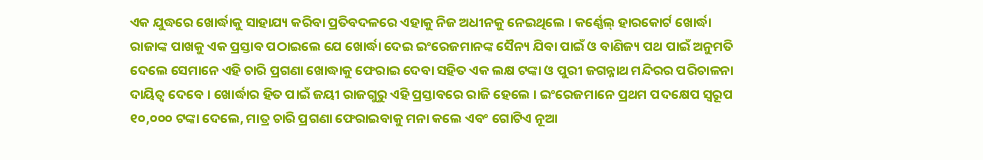ଏକ ଯୁଦ୍ଧରେ ଖୋର୍ଦ୍ଧାକୁ ସାହାଯ୍ୟ କରିବା ପ୍ରତିବଦଳରେ ଏହାକୁ ନିଜ ଅଧୀନକୁ ନେଇଥିଲେ । କର୍ଣ୍ଣେଲ୍ ହାରକୋର୍ଟ ଖୋର୍ଦ୍ଧା ରାଜାଙ୍କ ପାଖକୁ ଏକ ପ୍ରସ୍ତାବ ପଠାଇଲେ ଯେ ଖୋର୍ଦ୍ଧା ଦେଇ ଇଂରେଜମାନଙ୍କ ସୈନ୍ୟ ଯିବା ପାଇଁ ଓ ବାଣିଜ୍ୟ ପଥ ପାଇଁ ଅନୁମତି ଦେଲେ ସେମାନେ ଏହି ଚାରି ପ୍ରଗଣା ଖୋଦ୍ଧାକୁ ଫେରାଇ ଦେବା ସହିତ ଏକ ଲକ୍ଷ ଟଙ୍କା ଓ ପୁରୀ ଜଗନ୍ନାଥ ମନ୍ଦିରର ପରିଚାଳନା ଦାୟିତ୍ବ ଦେବେ । ଖୋର୍ଦ୍ଧାର ହିତ ପାଇଁ ଜୟୀ ରାଜଗୁରୁ ଏହି ପ୍ରସ୍ତାବରେ ରାଜି ହେଲେ । ଇଂରେଜମାନେ ପ୍ରଥମ ପଦକ୍ଷେପ ସ୍ୱରୂପ ୧୦,୦୦୦ ଟଙ୍କା ଦେଲେ, ମାତ୍ର ଚାରି ପ୍ରଗଣା ଫେରାଇବାକୁ ମନା କଲେ ଏବଂ ଗୋଟିଏ ନୂଆ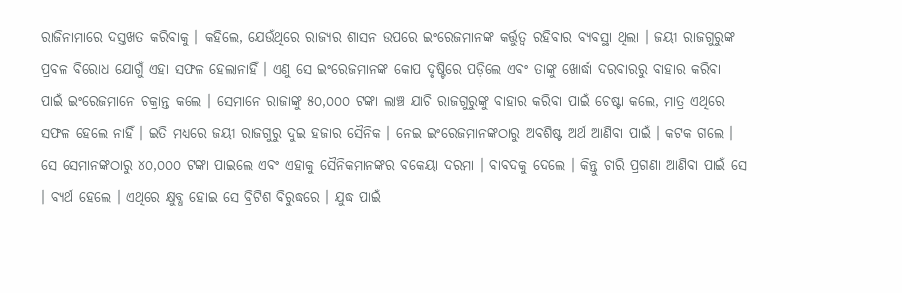ରାଜିନାମାରେ ଦସ୍ତଖତ କରିବାକୁ । କହିଲେ, ଯେଉଁଥିରେ ରାଜ୍ୟର ଶାସନ ଉପରେ ଇଂରେଜମାନଙ୍କ କର୍ତ୍ତୁତ୍ଵ ରହିବାର ବ୍ୟବସ୍ଥା ଥିଲା । ଜୟୀ ରାଜଗୁରୁଙ୍କ ପ୍ରବଳ ବିରୋଧ ଯୋଗୁଁ ଏହା ସଫଳ ହେଲାନାହିଁ । ଏଣୁ ସେ ଇଂରେଜମାନଙ୍କ କୋପ ଦୃଷ୍ଟିରେ ପଡ଼ିଲେ ଏବଂ ତାଙ୍କୁ ଖୋର୍ଦ୍ଧା ଦରବାରରୁ ବାହାର କରିବା ପାଇଁ ଇଂରେଜମାନେ ଚକ୍ରାନ୍ତ କଲେ । ସେମାନେ ରାଜାଙ୍କୁ ୫୦,୦୦୦ ଟଙ୍କା ଲାଞ୍ଚ ଯାଚି ରାଜଗୁରୁଙ୍କୁ ବାହାର କରିବା ପାଇଁ ଚେଷ୍ଟା କଲେ, ମାତ୍ର ଏଥିରେ ସଫଳ ହେଲେ ନାହିଁ । ଇତି ମଧ୍ୟରେ ଜୟୀ ରାଜଗୁରୁ ଦୁଇ ହଜାର ସୈନିକ । ନେଇ ଇଂରେଜମାନଙ୍କଠାରୁ ଅବଶିଷ୍ଟ ଅର୍ଥ ଆଣିବା ପାଇଁ । କଟକ ଗଲେ । ସେ ସେମାନଙ୍କଠାରୁ ୪୦,୦୦୦ ଟଙ୍କା ପାଇଲେ ଏବଂ ଏହାକୁ ସୈନିକମାନଙ୍କର ବକେୟା ଦରମା । ବାବଦକୁ ଦେଲେ । କିନ୍ତୁ ଚାରି ପ୍ରଗଣା ଆଣିବା ପାଇଁ ସେ । ବ୍ୟର୍ଥ ହେଲେ । ଏଥିରେ କ୍ଷୁବ୍ଧ ହୋଇ ସେ ବ୍ରିଟିଶ ବିରୁଦ୍ଧରେ । ଯୁଦ୍ଧ ପାଇଁ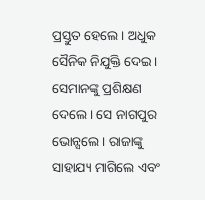ପ୍ରସ୍ତୁତ ହେଲେ । ଅଧୁକ ସୈନିକ ନିଯୁକ୍ତି ଦେଇ । ସେମାନଙ୍କୁ ପ୍ରଶିକ୍ଷଣ ଦେଲେ । ସେ ନାଗପୁର ଭୋନ୍ସଲେ । ରାଜାଙ୍କୁ ସାହାଯ୍ୟ ମାଗିଲେ ଏବଂ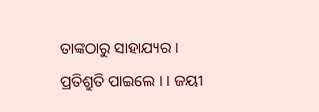ତାଙ୍କଠାରୁ ସାହାଯ୍ୟର । ପ୍ରତିଶ୍ରୁତି ପାଇଲେ । । ଜୟୀ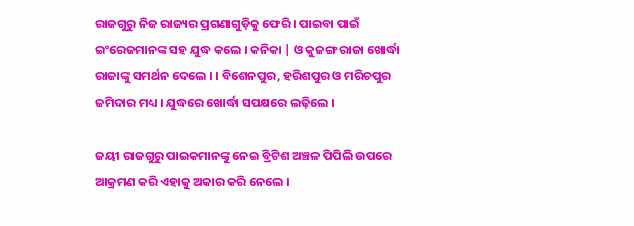ରାଜଗୁରୁ ନିଜ ରାଜ୍ୟର ପ୍ରଗଣାଗୁଡ଼ିକୁ ଫେରି । ପାଇବା ପାଇଁ ଇଂରେଜମାନଙ୍କ ସହ ଯୁଦ୍ଧ କଲେ । କନିକା | ଓ କୁଜଙ୍ଗ ରାଜା ଖୋର୍ଦ୍ଧା ରାଜାଙ୍କୁ ସମର୍ଥନ ଦେଲେ । । ବିଶେନପୁର, ହରିଶପୁର ଓ ମରିଚପୁର ଜମିଦାର ମଧ୍ୟ । ଯୁଦ୍ଧରେ ଖୋର୍ଦ୍ଧା ସପକ୍ଷରେ ଲଢ଼ିଲେ ।

ଜୟୀ ରାଜଗୁରୁ ପାଇକମାନଙ୍କୁ ନେଇ ବ୍ରିଟିଶ ଅଞ୍ଚଳ ପିପିଲି ଉପରେ ଆକ୍ରମଣ କରି ଏହାକୁ ଅକାର କରି ନେଲେ ।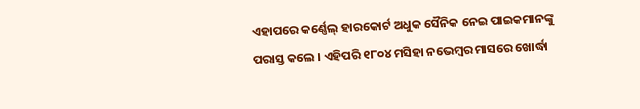ଏହାପରେ କର୍ଣ୍ଣେଲ୍ ହାରକୋର୍ଟ ଅଧୁକ ସୈନିକ ନେଇ ପାଇକମାନଙ୍କୁ ପରାସ୍ତ କଲେ । ଏହିପରି ୧୮୦୪ ମସିହା ନଭେମ୍ବର ମାସରେ ଖୋର୍ଦ୍ଧା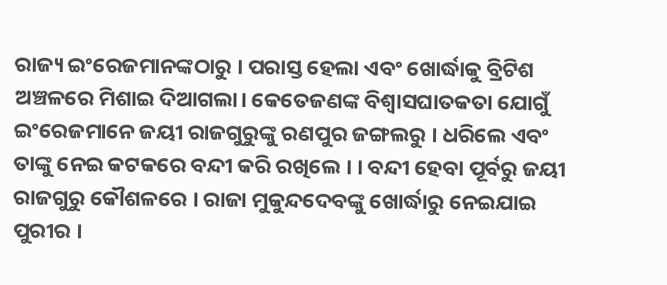ରାଜ୍ୟ ଇଂରେଜମାନଙ୍କଠାରୁ । ପରାସ୍ତ ହେଲା ଏବଂ ଖୋର୍ଦ୍ଧାକୁ ବ୍ରିଟିଶ ଅଞ୍ଚଳରେ ମିଶାଇ ଦିଆଗଲା। କେତେଜଣଙ୍କ ବିଶ୍ବାସଘାତକତା ଯୋଗୁଁ ଇଂରେଜମାନେ ଜୟୀ ରାଜଗୁରୁଙ୍କୁ ରଣପୁର ଜଙ୍ଗଲରୁ । ଧରିଲେ ଏବଂ ତାଙ୍କୁ ନେଇ କଟକରେ ବନ୍ଦୀ କରି ରଖିଲେ । । ବନ୍ଦୀ ହେବା ପୂର୍ବରୁ ଜୟୀ ରାଜଗୁରୁ କୌଶଳରେ । ରାଜା ମୁକୁନ୍ଦଦେବଙ୍କୁ ଖୋର୍ଦ୍ଧାରୁ ନେଇଯାଇ ପୁରୀର ।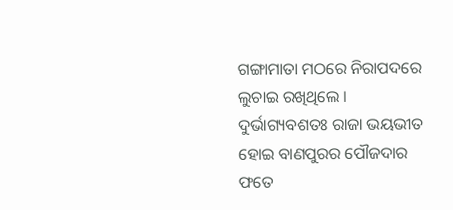ଗଙ୍ଗାମାତା ମଠରେ ନିରାପଦରେ ଲୁଚାଇ ରଖିଥିଲେ । ଦୁର୍ଭାଗ୍ୟବଶତଃ ରାଜା ଭୟଭୀତ ହୋଇ ବାଣପୁରର ପୌଜଦାର ଫତେ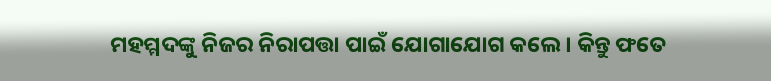ମହମ୍ମଦଙ୍କୁ ନିଜର ନିରାପତ୍ତା ପାଇଁ ଯୋଗାଯୋଗ କଲେ । କିନ୍ତୁ ଫତେ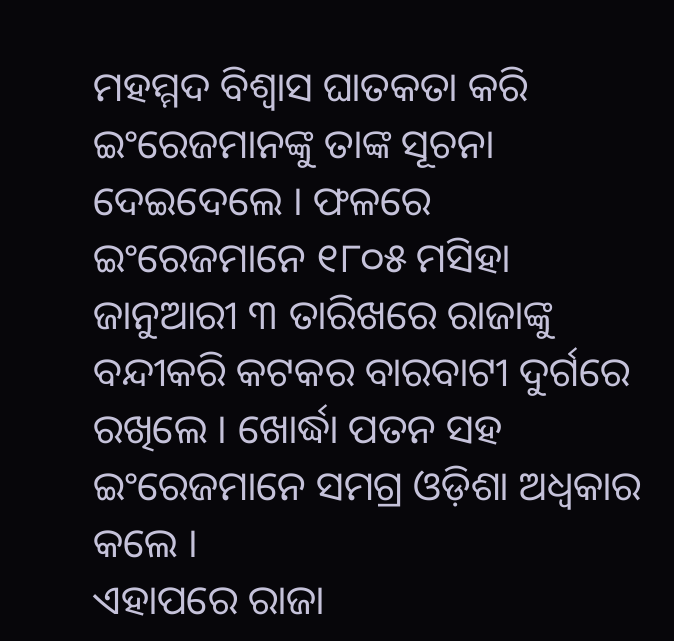ମହମ୍ମଦ ବିଶ୍ୱାସ ଘାତକତା କରି ଇଂରେଜମାନଙ୍କୁ ତାଙ୍କ ସୂଚନା ଦେଇଦେଲେ । ଫଳରେ ଇଂରେଜମାନେ ୧୮୦୫ ମସିହା ଜାନୁଆରୀ ୩ ତାରିଖରେ ରାଜାଙ୍କୁ ବନ୍ଦୀକରି କଟକର ବାରବାଟୀ ଦୁର୍ଗରେ ରଖିଲେ । ଖୋର୍ଦ୍ଧା ପତନ ସହ ଇଂରେଜମାନେ ସମଗ୍ର ଓଡ଼ିଶା ଅଧ୍ବକାର କଲେ ।
ଏହାପରେ ରାଜା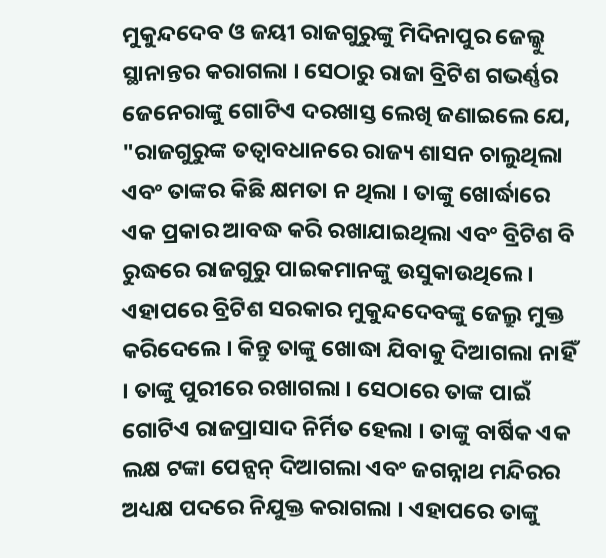ମୁକୁନ୍ଦଦେବ ଓ ଜୟୀ ରାଜଗୁରୁଙ୍କୁ ମିଦିନାପୁର ଜେଲ୍କୁ ସ୍ଥାନାନ୍ତର କରାଗଲା । ସେଠାରୁ ରାଜା ବ୍ରିଟିଶ ଗଭର୍ଣ୍ଣର ଜେନେରାଙ୍କୁ ଗୋଟିଏ ଦରଖାସ୍ତ ଲେଖି ଜଣାଇଲେ ଯେ, "ରାଜଗୁରୁଙ୍କ ତତ୍ବାବଧାନରେ ରାଜ୍ୟ ଶାସନ ଚାଲୁଥିଲା ଏବଂ ତାଙ୍କର କିଛି କ୍ଷମତା ନ ଥିଲା । ତାଙ୍କୁ ଖୋର୍ଦ୍ଧାରେ ଏକ ପ୍ରକାର ଆବଦ୍ଧ କରି ରଖାଯାଇଥିଲା ଏବଂ ବ୍ରିଟିଶ ବି ରୁଦ୍ଧରେ ରାଜଗୁରୁ ପାଇକମାନଙ୍କୁ ଉସୁକାଉଥିଲେ । ଏହାପରେ ବ୍ରିଟିଶ ସରକାର ମୁକୁନ୍ଦଦେବଙ୍କୁ ଜେଲ୍ରୁ ମୁକ୍ତ କରିଦେଲେ । କିନ୍ତୁ ତାଙ୍କୁ ଖୋଦ୍ଧା ଯିବାକୁ ଦିଆଗଲା ନାହିଁ । ତାଙ୍କୁ ପୁରୀରେ ରଖାଗଲା । ସେଠାରେ ତାଙ୍କ ପାଇଁ ଗୋଟିଏ ରାଜପ୍ରାସାଦ ନିର୍ମିତ ହେଲା । ତାଙ୍କୁ ବାର୍ଷିକ ଏକ ଲକ୍ଷ ଟଙ୍କା ପେନ୍ସନ୍ ଦିଆଗଲା ଏବଂ ଜଗନ୍ନାଥ ମନ୍ଦିରର ଅଧ୍ୟକ୍ଷ ପଦରେ ନିଯୁକ୍ତ କରାଗଲା । ଏହାପରେ ତାଙ୍କୁ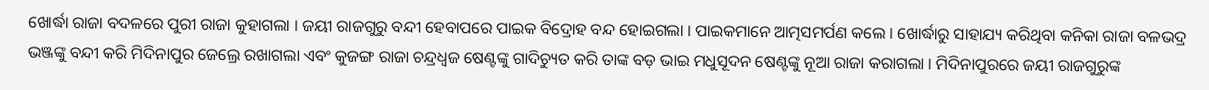ଖୋର୍ଦ୍ଧା ରାଜା ବଦଳରେ ପୁରୀ ରାଜା କୁହାଗଲା । ଜୟୀ ରାଜଗୁରୁ ବନ୍ଦୀ ହେବାପରେ ପାଇକ ବିଦ୍ରୋହ ବନ୍ଦ ହୋଇଗଲା । ପାଇକମାନେ ଆତ୍ମସମର୍ପଣ କଲେ । ଖୋର୍ଦ୍ଧାରୁ ସାହାଯ୍ୟ କରିଥିବା କନିକା ରାଜା ବଳଭଦ୍ର ଭଞ୍ଜଙ୍କୁ ବନ୍ଦୀ କରି ମିଦିନାପୁର ଜେଲ୍ରେ ରଖାଗଲା ଏବଂ କୁଜଙ୍ଗ ରାଜା ଚନ୍ଦ୍ରଧ୍ବଜ ଷେଣ୍ଟଙ୍କୁ ଗାଦିଚ୍ୟୁତ କରି ତାଙ୍କ ବଡ଼ ଭାଇ ମଧୁସୂଦନ ଷେଣ୍ଟଙ୍କୁ ନୂଆ ରାଜା କରାଗଲା । ମିଦିନାପୁରରେ ଜୟୀ ରାଜଗୁରୁଙ୍କ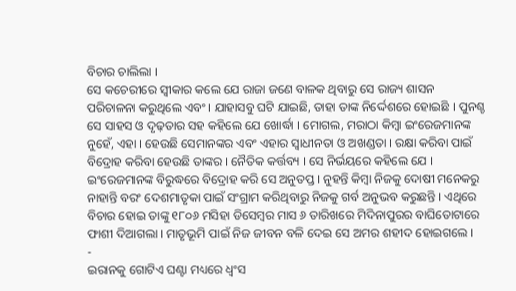ବିଚାର ଚାଲିଲା ।
ସେ କଚେରୀରେ ସ୍ଵୀକାର କଲେ ଯେ ରାଜା ଜଣେ ବାଳକ ଥିବାରୁ ସେ ରାଜ୍ୟ ଶାସନ ପରିଚାଳନା କରୁଥିଲେ ଏବଂ । ଯାହାସବୁ ଘଟି ଯାଇଛି, ତାହା ତାଙ୍କ ନିର୍ଦ୍ଦେଶରେ ହୋଇଛି । ପୁନଶ୍ଚ ସେ ସାହସ ଓ ଦୃଢ଼ତାର ସହ କହିଲେ ଯେ ଖୋର୍ଦ୍ଧା । ମୋଗଲ, ମରାଠା କିମ୍ବା ଇଂରେଜମାନଙ୍କ ନୁହେଁ, ଏହା । ହେଉଛି ସେମାନଙ୍କର ଏବଂ ଏହାର ସ୍ଵାଧୀନତା ଓ ଅଖଣ୍ଡତା । ରକ୍ଷା କରିବା ପାଇଁ ବିଦ୍ରୋହ କରିବା ହେଉଛି ତାଙ୍କର । ନୈତିକ କର୍ତ୍ତବ୍ୟ । ସେ ନିର୍ଭୟରେ କହିଲେ ଯେ । ଇଂରେଜମାନଙ୍କ ବିରୁଦ୍ଧରେ ବିଦ୍ରୋହ କରି ସେ ଅନୁତପ୍ତ । ନୁହନ୍ତି କିମ୍ବା ନିଜକୁ ଦୋଷୀ ମନେକରୁ ନାହାନ୍ତି ବରଂ ଦେଶମାତୃକା ପାଇଁ ସଂଗ୍ରାମ କରିଥିବାରୁ ନିଜକୁ ଗର୍ବ ଅନୁଭବ କରୁଛନ୍ତି । ଏଥିରେ ବିଚାର ହୋଇ ତାଙ୍କୁ ୧୮୦୬ ମସିହା ଡିସେମ୍ବର ମାସ ୬ ତାରିଖରେ ମିଦିନାପୁରର ବାଘିତୋଟାରେ ଫାଶୀ ଦିଆଗଲା । ମାତୃଭୂମି ପାଇଁ ନିଜ ଜୀବନ ବଳି ଦେଇ ସେ ଅମର ଶହୀଦ ହୋଇଗଲେ ।
-
ଇରାନକୁ ଗୋଟିଏ ଘଣ୍ଟା ମଧ୍ୟରେ ଧ୍ୱଂସ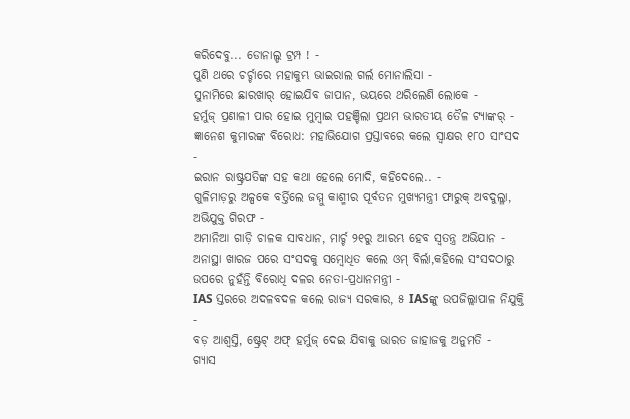କରିଦେବୁ... ଡୋନାଲ୍ଡ ଟ୍ରମ୍ପ ! -
ପୁଣି ଥରେ ଚର୍ଚ୍ଚାରେ ମହାକୁମ୍ଭ ଭାଇରାଲ ଗର୍ଲ ମୋନାଲିସା -
ସୁନାମିରେ ଛାରଖାର୍ ହୋଇଯିବ ଜାପାନ, ଭୟରେ ଥରିଲେଣି ଲୋକେ -
ହର୍ମୁଜ୍ ପ୍ରଣାଳୀ ପାର ହୋଇ ମୁମ୍ବାଇ ପହଞ୍ଚିଲା ପ୍ରଥମ ଭାରତୀୟ ତୈଳ ଟ୍ୟାଙ୍କର୍ -
ଜ୍ଞାନେଶ କୁମାରଙ୍କ ବିରୋଧ: ମହାଭିଯୋଗ ପ୍ରସ୍ତାବରେ କଲେ ସ୍ୱାକ୍ଷର ୧୮୦ ସାଂସଦ -
ଇରାନ ରାଷ୍ଟ୍ରପତିଙ୍କ ସହ କଥା ହେଲେ ମୋଦି, କହିଦେଲେ.. -
ଗୁଳିମାଡ଼ରୁ ଅଳ୍ପକେ ବର୍ତ୍ତିଲେ ଜମ୍ମୁ କାଶ୍ମୀର ପୂର୍ବତନ ମୁଖ୍ୟମନ୍ତ୍ରୀ ଫାରୁକ୍ ଅବଦୁଲ୍ଳା, ଅଭିଯୁକ୍ତ ଗିରଫ -
ଅମାନିଆ ଗାଡ଼ି ଚାଳକ ସାବଧାନ, ମାର୍ଚ୍ଚ ୨୧ରୁ ଆରମ୍ଭ ହେବ ସ୍ୱତନ୍ତ୍ର ଅଭିଯାନ -
ଅନାସ୍ଥା ଖାରଜ ପରେ ସଂସଦକୁ ସମ୍ବୋଧିତ କଲେ ଓମ୍ ବିର୍ଲା,କହିଲେ ସଂସଦଠାରୁ ଉପରେ ନୁହଁନ୍ତି ବିରୋଧି ଦଳର ନେତା-ପ୍ରଧାନମନ୍ତ୍ରୀ -
IAS ସ୍ତରରେ ଅଦଳବଦଳ କଲେ ରାଜ୍ୟ ସରକାର, ୫ IASଙ୍କୁ ଉପଜିଲ୍ଲାପାଳ ନିଯୁକ୍ତି -
ବଡ଼ ଆଶ୍ବସ୍ତି, ଷ୍ଟ୍ରେଟ୍ ଅଫ୍ ହର୍ମୁଜ୍ ଦେଇ ଯିବାକୁ ଭାରତ ଜାହାଜକୁ ଅନୁମତି -
ଗ୍ୟାସ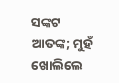ସଙ୍କଟ ଆତଙ୍କ; ମୁହଁ ଖୋଲିଲେ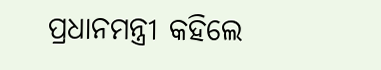ପ୍ରଧାନମନ୍ତ୍ରୀ କହିଲେ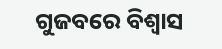ଗୁଜବରେ ବିଶ୍ୱାସ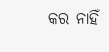କର ନାହିଁ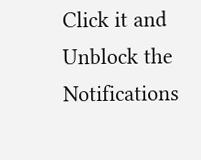Click it and Unblock the Notifications